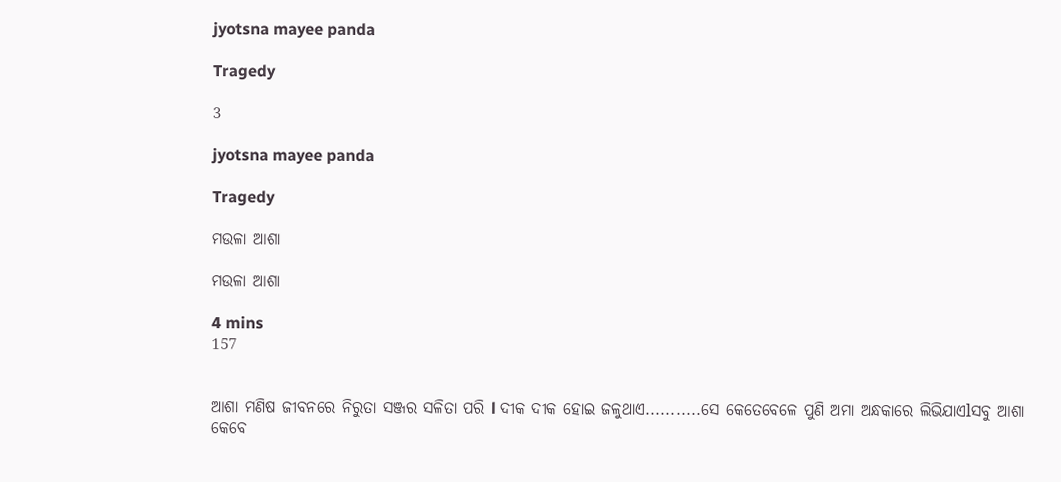jyotsna mayee panda

Tragedy

3

jyotsna mayee panda

Tragedy

ମଉଳା ଆଶା

ମଉଳା ଆଶା

4 mins
157


ଆଶା ମଣିଷ ଜୀବନରେ ନିରୁତା ସଞ୍ଜର ସଳିତା ପରି l ଦୀକ ଦୀକ ହୋଇ ଜଳୁଥାଏ...........ସେ କେତେବେଳେ ପୁଣି ଅମା ଅନ୍ଧକାରେ ଲିଭିଯାଏlସବୁ ଆଶା କେବେ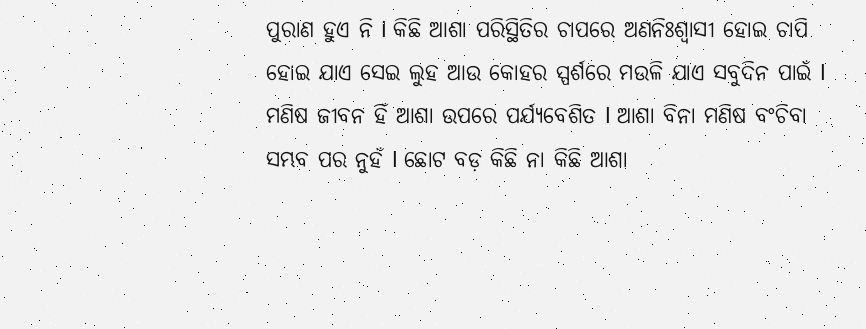ପୁରାଣ ହୁଏ ନି l କିଛି ଆଶା ପରିସ୍ଥିତିର ଚାପରେ ଅଣନିଃଶ୍ୱାସୀ ହୋଇ ଚାପି ହୋଇ ଯାଏ ସେଇ ଲୁହ ଆଉ କୋହର ସ୍ପର୍ଶରେ ମଉଳି ଯାଏ ସବୁଦିନ ପାଇଁ l ମଣିଷ ଜୀବନ ହିଁ ଆଶା ଉପରେ ପର୍ଯ୍ୟବେଶିତ l ଆଶା ବିନା ମଣିଷ ବଂଚିବା ସମ୍ଭବ ପର ନୁହଁ l ଛୋଟ ବଡ଼ କିଛି ନା କିଛି ଆଶା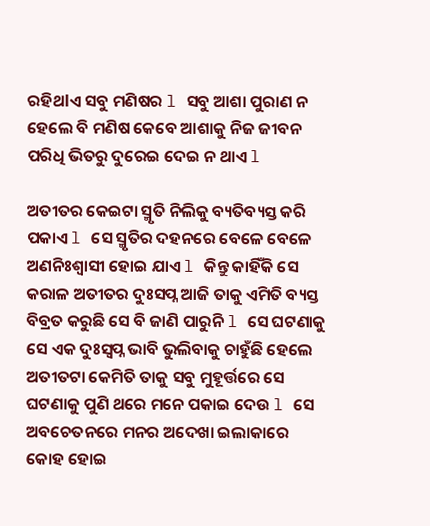ରହିଥlଏ ସବୁ ମଣିଷର l ସବୁ ଆଶା ପୁରାଣ ନ ହେଲେ ବି ମଣିଷ କେବେ ଆଶାକୁ ନିଜ ଜୀବନ ପରିଧି ଭିତରୁ ଦୁରେଇ ଦେଇ ନ ଥାଏ l

ଅତୀତର କେଇଟା ସ୍ମୃତି ନିଲିକୁ ବ୍ୟତିବ୍ୟସ୍ତ କରି ପକାଏ l ସେ ସ୍ମୃତିର ଦହନରେ ବେଳେ ବେଳେ ଅଣନିଃଶ୍ୱାସୀ ହୋଇ ଯାଏ l କିନ୍ତୁ କାହିଁକି ସେ କରାଳ ଅତୀତର ଦୁଃସପ୍ନ ଆଜି ତାକୁ ଏମିତି ବ୍ୟସ୍ତ ବିବ୍ରତ କରୁଛି ସେ ବି ଜାଣି ପାରୁନି l ସେ ଘଟଣାକୁ ସେ ଏକ ଦୁଃସ୍ୱପ୍ନ ଭାବି ଭୁଲିବାକୁ ଚାହୁଁଛି ହେଲେ ଅତୀତଟା କେମିତି ତାକୁ ସବୁ ମୁହୂର୍ତ୍ତରେ ସେ ଘଟଣାକୁ ପୁଣି ଥରେ ମନେ ପକାଇ ଦେଉ l ସେ ଅବଚେତନରେ ମନର ଅଦେଖା ଇଲାକାରେ କୋହ ହୋଇ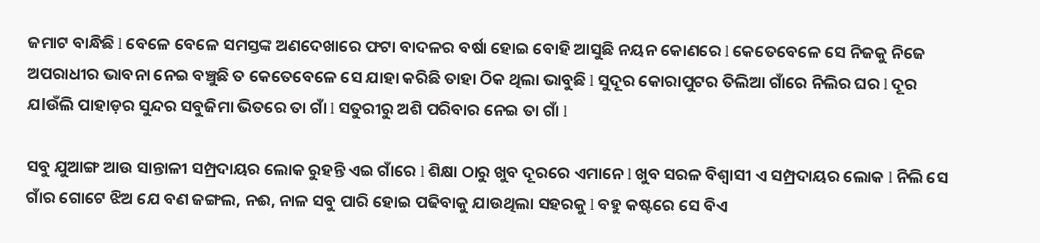ଜମାଟ ବାନ୍ଧିଛି l ବେଳେ ବେଳେ ସମସ୍ତଙ୍କ ଅଣଦେଖାରେ ଫଟା ବାଦଳର ବର୍ଷା ହୋଇ ବୋହି ଆସୁଛି ନୟନ କୋଣରେ l କେତେବେଳେ ସେ ନିଜକୁ ନିଜେ ଅପରାଧୀର ଭାବନା ନେଇ ବଞ୍ଚୁଛି ତ କେତେବେଳେ ସେ ଯାହା କରିଛି ତାହା ଠିକ ଥିଲା ଭାବୁଛି l ସୁଦୂର କୋରାପୁଟର ତିଲିଆ ଗାଁରେ ନିଲିର ଘର l ଦୂର ଯlଉଁଲି ପାହାଡ଼ର ସୁନ୍ଦର ସବୁଜିମା ଭିତରେ ତା ଗାଁ l ସତୁରୀରୁ ଅଶି ପରିବାର ନେଇ ତା ଗାଁ l

ସବୁ ଯୁଆଙ୍ଗ ଆଉ ସାନ୍ତାଳୀ ସମ୍ପ୍ରଦାୟର ଲୋକ ରୁହନ୍ତି ଏଇ ଗାଁରେ l ଶିକ୍ଷା ଠାରୁ ଖୁବ ଦୂରରେ ଏମାନେ l ଖୁବ ସରଳ ବିଶ୍ୱାସୀ ଏ ସମ୍ପ୍ରଦାୟର ଲୋକ l ନିଲି ସେ ଗାଁର ଗୋଟେ ଝିଅ ଯେ ବଣ ଜଙ୍ଗଲ, ନଈ, ନାଳ ସବୁ ପାରି ହୋଇ ପଢିବାକୁ ଯାଉଥିଲା ସହରକୁ l ବହୁ କଷ୍ଟରେ ସେ ବିଏ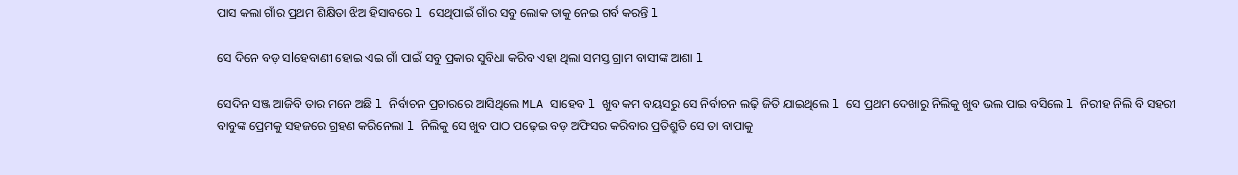ପାସ କଲା ଗାଁର ପ୍ରଥମ ଶିକ୍ଷିତା ଝିଅ ହିସାବରେ l ସେଥିପାଇଁ ଗାଁର ସବୁ ଲୋକ ତାକୁ ନେଇ ଗର୍ବ କରନ୍ତି l

ସେ ଦିନେ ବଡ଼ ସlହେବାଣୀ ହୋଇ ଏଇ ଗାଁ ପାଇଁ ସବୁ ପ୍ରକାର ସୁବିଧା କରିବ ଏହା ଥିଲା ସମସ୍ତ ଗ୍ରାମ ବାସୀଙ୍କ ଆଶା l

ସେଦିନ ସଞ୍ଜ ଆଜିବି ତାର ମନେ ଅଛି l ନିର୍ବାଚନ ପ୍ରଚାରରେ ଆସିଥିଲେ MLA ସାହେବ l ଖୁବ କମ ବୟସରୁ ସେ ନିର୍ବାଚନ ଲଢ଼ି ଜିତି ଯାଇଥିଲେ l ସେ ପ୍ରଥମ ଦେଖାରୁ ନିଲିକୁ ଖୁବ ଭଲ ପାଇ ବସିଲେ l ନିରୀହ ନିଲି ବି ସହରୀ ବାବୁଙ୍କ ପ୍ରେମକୁ ସହଜରେ ଗ୍ରହଣ କରିନେଲା l ନିଲିକୁ ସେ ଖୁବ ପାଠ ପଢ଼େଇ ବଡ଼ ଅଫିସର କରିବାର ପ୍ରତିଶ୍ରୁତି ସେ ତା ବାପାକୁ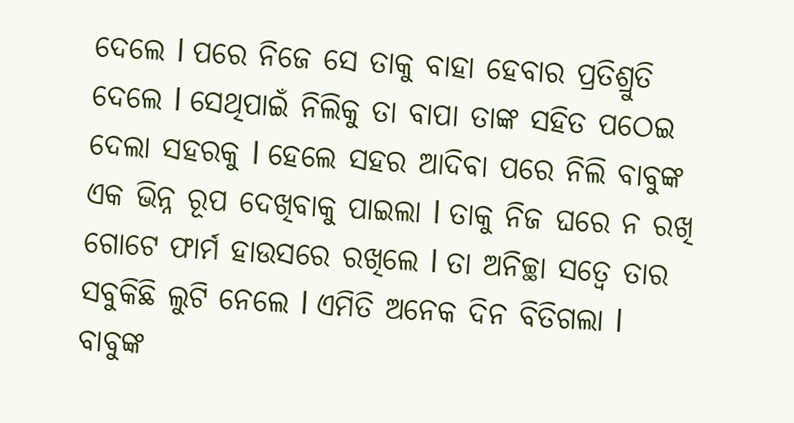ଦେଲେ l ପରେ ନିଜେ ସେ ତାକୁ ବାହା ହେବାର ପ୍ରତିଶ୍ରୁତି ଦେଲେ l ସେଥିପାଇଁ ନିଲିକୁ ତା ବାପା ତାଙ୍କ ସହିତ ପଠେଇ ଦେଲା ସହରକୁ l ହେଲେ ସହର ଆଦିବା ପରେ ନିଲି ବାବୁଙ୍କ ଏକ ଭିନ୍ନ ରୂପ ଦେଖିବାକୁ ପାଇଲା l ତାକୁ ନିଜ ଘରେ ନ ରଖି ଗୋଟେ ଫାର୍ମ ହାଉସରେ ରଖିଲେ l ତା ଅନିଚ୍ଛା ସତ୍ୱେ ତାର ସବୁକିଛି ଲୁଟି ନେଲେ l ଏମିତି ଅନେକ ଦିନ ବିତିଗଲା l ବାବୁଙ୍କ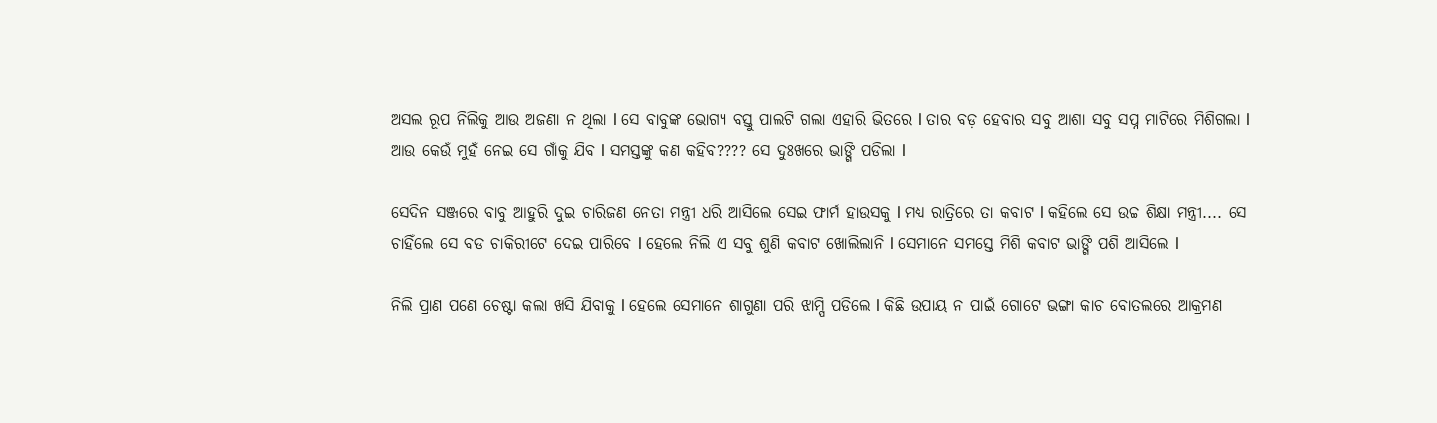ଅସଲ ରୂପ ନିଲିକୁ ଆଉ ଅଜଣା ନ ଥିଲା l ସେ ବାବୁଙ୍କ ଭୋଗ୍ୟ ବସ୍ତୁ ପାଲଟି ଗଲା ଏହାରି ଭିତରେ l ତାର ବଡ଼ ହେବାର ସବୁ ଆଶା ସବୁ ସପ୍ନ ମାଟିରେ ମିଶିଗଲା l ଆଉ କେଉଁ ମୁହଁ ନେଇ ସେ ଗାଁକୁ ଯିବ l ସମସ୍ତଙ୍କୁ କଣ କହିବ???? ସେ ଦୁଃଖରେ ଭାଙ୍ଗି ପଡିଲା l

ସେଦିନ ସଞ୍ଜରେ ବାବୁ ଆହୁରି ଦୁଇ ଚାରିଜଣ ନେତା ମନ୍ତ୍ରୀ ଧରି ଆସିଲେ ସେଇ ଫାର୍ମ ହାଉସକୁ l ମଧ୍ୟ ରାତ୍ରିରେ ତା କବାଟ l କହିଲେ ସେ ଉଚ୍ଚ ଶିକ୍ଷା ମନ୍ତ୍ରୀ.... ସେ ଚାହିଁଲେ ସେ ବଡ ଚାକିରୀଟେ ଦେଇ ପାରିବେ l ହେଲେ ନିଲି ଏ ସବୁ ଶୁଣି କବାଟ ଖୋଲିଲାନି l ସେମାନେ ସମସ୍ତେ ମିଶି କବାଟ ଭାଙ୍ଗି ପଶି ଆସିଲେ l

ନିଲି ପ୍ରାଣ ପଣେ ଚେଷ୍ଟା କଲା ଖସି ଯିବାକୁ l ହେଲେ ସେମାନେ ଶାଗୁଣା ପରି ଝାମ୍ପି ପଡିଲେ l କିଛି ଉପାୟ ନ ପାଇଁ ଗୋଟେ ଭଙ୍ଗା କାଚ ବୋତଲରେ ଆକ୍ରମଣ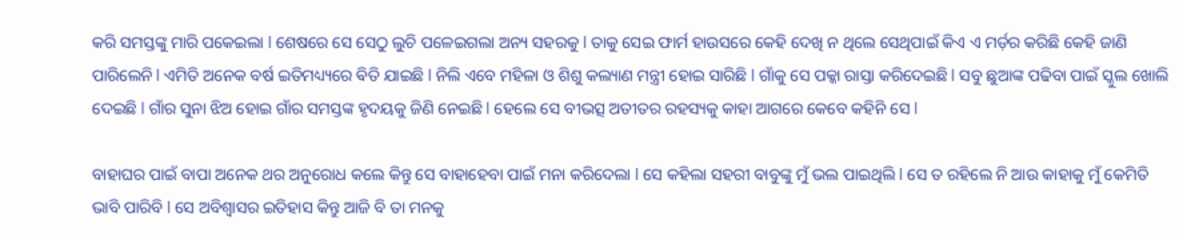କରି ସମସ୍ତଙ୍କୁ ମାରି ପକେଇଲା l ଶେଷରେ ସେ ସେଠୁ ଲୁଚି ପଳେଇଗଲା ଅନ୍ୟ ସହରକୁ l ତାକୁ ସେଇ ଫାର୍ମ ହାଉସରେ କେହି ଦେଖି ନ ଥିଲେ ସେଥିପାଇଁ କିଏ ଏ ମର୍ଡ଼ର କରିଛି କେହି ଜାଣି ପାରିଲେନି l ଏମିତି ଅନେକ ବର୍ଷ ଇତିମଧ୍ୟ୍ୟରେ ଵିତି ଯାଇଛି l ନିଲି ଏବେ ମହିଳା ଓ ଶିଶୁ କଲ୍ୟାଣ ମନ୍ତ୍ରୀ ହୋଇ ସାରିଛି l ଗାଁକୁ ସେ ପକ୍କା ରାସ୍ତା କରିଦେଇଛି l ସବୁ ଛୁଆଙ୍କ ପଢିବା ପାଇଁ ସ୍କୁଲ ଖୋଲି ଦେଇଛି l ଗାଁର ସୁନା ଝିଅ ହୋଇ ଗାଁର ସମସ୍ତଙ୍କ ହୃଦୟକୁ ଜିଣି ନେଇଛି l ହେଲେ ସେ ବୀଭତ୍ସ ଅତୀତର ରହସ୍ୟକୁ କାହା ଆଗରେ କେବେ କହିନି ସେ l

ବାହାଘର ପାଇଁ ବାପା ଅନେକ ଥର ଅନୁରୋଧ କଲେ କିନ୍ତୁ ସେ ବାହାହେବା ପାଇଁ ମନା କରିଦେଲା l ସେ କହିଲା ସହରୀ ବାବୁଙ୍କୁ ମୁଁ ଭଲ ପାଇଥିଲି l ସେ ତ ରହିଲେ ନି ଆଉ କାହାକୁ ମୁଁ କେମିତି ଭାବି ପାରିବି l ସେ ଅବିଶ୍ୱାସର ଇତିହାସ କିନ୍ତୁ ଆଜି ବି ତା ମନକୁ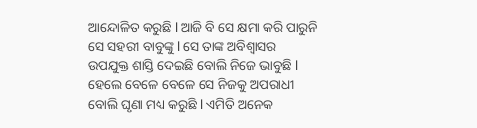ଆନ୍ଦୋଳିତ କରୁଛି l ଆଜି ବି ସେ କ୍ଷମା କରି ପାରୁନି ସେ ସହରୀ ବାବୁଙ୍କୁ l ସେ ତାଙ୍କ ଅବିଶ୍ୱାସର ଉପଯୁକ୍ତ ଶାସ୍ତି ଦେଇଛି ବୋଲି ନିଜେ ଭାବୁଛି l ହେଲେ ବେଳେ ବେଳେ ସେ ନିଜକୁ ଅପରାଧୀ ବୋଲି ଘୃଣା ମଧ୍ୟ କରୁଛି l ଏମିତି ଅନେକ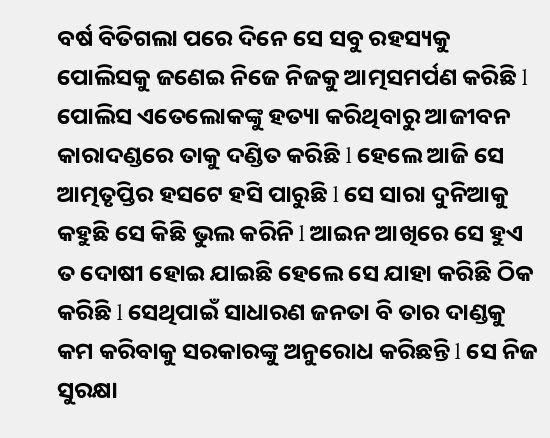ବର୍ଷ ବିତିଗଲା ପରେ ଦିନେ ସେ ସବୁ ରହସ୍ୟକୁ ପୋଲିସକୁ ଜଣେଇ ନିଜେ ନିଜକୁ ଆତ୍ମସମର୍ପଣ କରିଛି l ପୋଲିସ ଏତେଲୋକଙ୍କୁ ହତ୍ୟା କରିଥିବାରୁ ଆଜୀବନ କାରାଦଣ୍ଡରେ ତାକୁ ଦଣ୍ଡିତ କରିଛି l ହେଲେ ଆଜି ସେ ଆତ୍ମତୃପ୍ତିର ହସଟେ ହସି ପାରୁଛି l ସେ ସାରା ଦୁନିଆକୁ କହୁଛି ସେ କିଛି ଭୁଲ କରିନି l ଆଇନ ଆଖିରେ ସେ ହୁଏ ତ ଦୋଷୀ ହୋଇ ଯାଇଛି ହେଲେ ସେ ଯାହା କରିଛି ଠିକ କରିଛି l ସେଥିପାଇଁ ସାଧାରଣ ଜନତା ବି ତାର ଦାଣ୍ଡକୁ କମ କରିବାକୁ ସରକାରଙ୍କୁ ଅନୁରୋଧ କରିଛନ୍ତି l ସେ ନିଜ ସୁରକ୍ଷା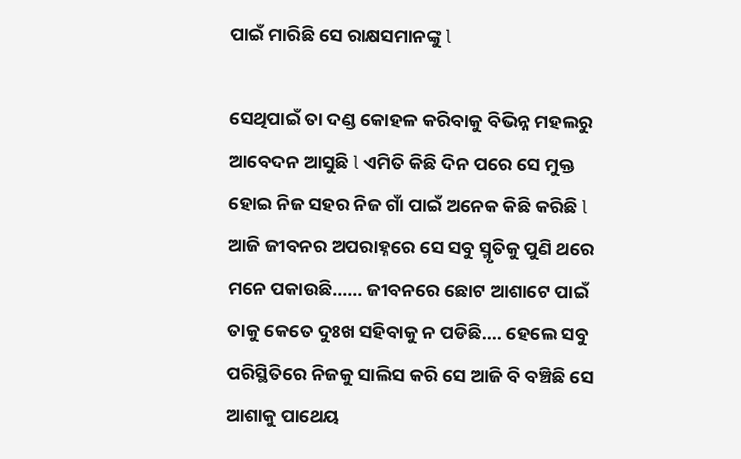ପାଇଁ ମାରିଛି ସେ ରାକ୍ଷସମାନଙ୍କୁ l

ସେଥିପାଇଁ ତା ଦଣ୍ଡ କୋହଳ କରିବାକୁ ବିଭିନ୍ନ ମହଲରୁ ଆବେଦନ ଆସୁଛି l ଏମିତି କିଛି ଦିନ ପରେ ସେ ମୁକ୍ତ ହୋଇ ନିଜ ସହର ନିଜ ଗାଁ ପାଇଁ ଅନେକ କିଛି କରିଛି l ଆଜି ଜୀବନର ଅପରାହ୍ନରେ ସେ ସବୁ ସ୍ମୃତିକୁ ପୁଣି ଥରେ ମନେ ପକାଉଛି...... ଜୀବନରେ ଛୋଟ ଆଶାଟେ ପାଇଁ ତାକୁ କେତେ ଦୁଃଖ ସହିବାକୁ ନ ପଡିଛି.... ହେଲେ ସବୁ ପରିସ୍ଥିତିରେ ନିଜକୁ ସାଲିସ କରି ସେ ଆଜି ବି ବଞ୍ଚିଛି ସେ ଆଶାକୁ ପାଥେୟ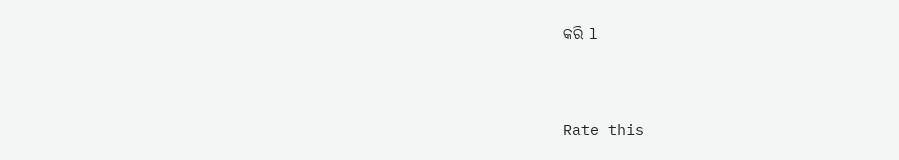କରି l



Rate this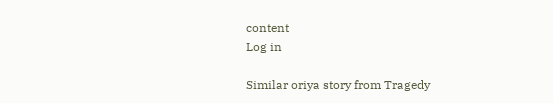content
Log in

Similar oriya story from Tragedy